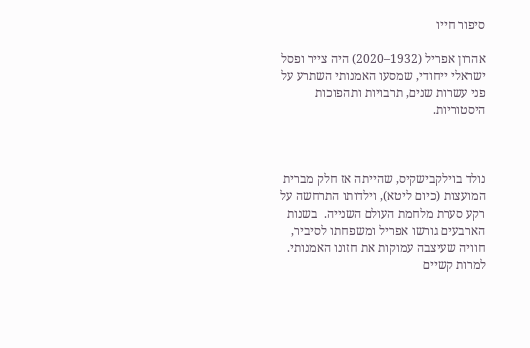סיפור חייו

אהרון אפריל (1932–2020) היה צייר ופסל ישראלי ייחודי, שמסעו האמנותי השתרע על פני עשרות שנים, תרבויות ותהפוכות היסטוריות.



נולד בוילקבישקיס, שהייתה אז חלק מברית המועצות (כיום ליטא), וילדותו התרחשה על רקע סערת מלחמת העולם השנייה.  בשנות הארבעים גורשו אפריל ומשפחתו לסיביר, חוויה שעיצבה עמוקות את חזונו האמנותי. למרות קשיים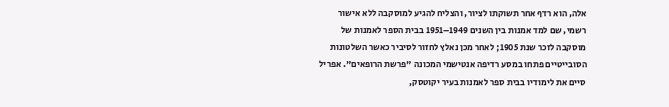אלה, הוא רדף אחר תשוקתו לציור, והצליח להגיע למוסקבה ללא אישור רשמי, שם למד אמנות בין השנים 1949–1951 בבית הספר לאמנות של מוסקבה לזכר שנת 1905; לאחר מכן נאלץ לחזור לסיביר כאשר השלטונות הסובייטיים פתחו במסע רדיפה אנטישמי המכונה "פרשת הרופאים". אפריל סיים את לימודיו בבית ספר לאמנות בעיר יקוטסק,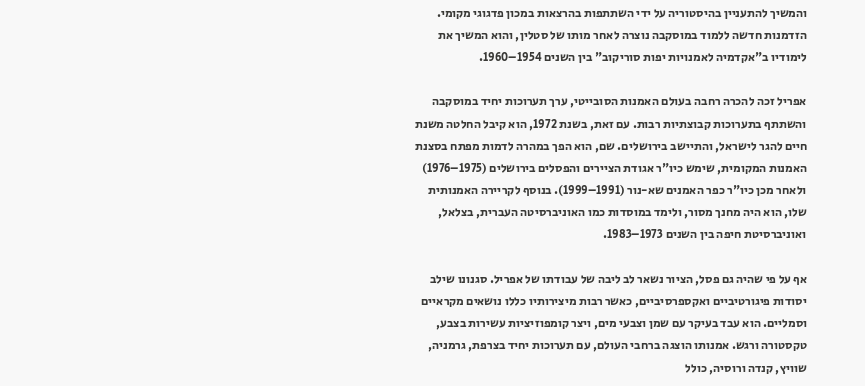והמשיך להתעניין בהיסטוריה על ידי השתתפות בהרצאות במכון פדגוגי מקומי. הזדמנות חדשה ללמוד במוסקבה נוצרה לאחר מותו של סטלין, והוא המשיך את לימודיו ב"אקדמיה לאמנויות יפות סוריקוב" בין השנים 1954–1960.

אפריל זכה להכרה רחבה בעולם האמנות הסובייטי, ערך תערוכות יחיד במוסקבה והשתתף בתערוכות קבוצתיות רבות. עם זאת, בשנת 1972, הוא קיבל החלטה משנת חיים להגר לישראל, והתיישב בירושלים. שם, הוא הפך במהרה לדמות מפתח בסצנת האמנות המקומית, שימש כיו"ר אגודת הציירים והפסלים בירושלים (1975–1976) ולאחר מכן כיו"ר כפר האמנים שא-נור (1991–1999). בנוסף לקריירה האמנותית שלו, הוא היה מחנך מסור, ולימד במוסדות כמו האוניברסיטה העברית, בצלאל, ואוניברסיטת חיפה בין השנים 1973–1983.

אף על פי שהיה גם פסל, הציור נשאר לב ליבה של עבודתו של אפריל. סגנונו שילב יסודות פיגורטיביים ואקספרסיביים, כאשר רבות מיצירותיו כללו נושאים מקראיים וסמליים. הוא עבד בעיקר עם שמן וצבעי מים, ויצר קומפוזיציות עשירות בצבע, טקסטורה ורגש. אמנותו הוצגה ברחבי העולם, עם תערוכות יחיד בצרפת, גרמניה, שוויץ, קנדה ורוסיה, כולל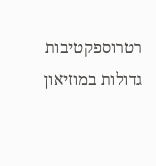רטרוספקטיבות גדולות במוזיאון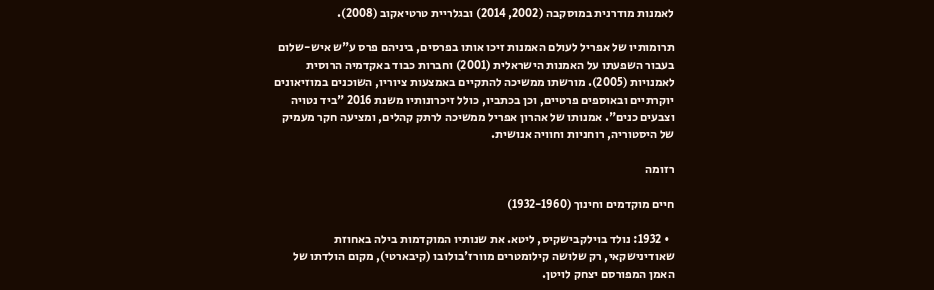לאמנות מודרנית במוסקבה (2002, 2014) ובגלריית טרטיאקוב (2008).

תרומותיו של אפריל לעולם האמנות זיכו אותו בפרסים, ביניהם פרס ע"ש איש-שלום בעבור השפעתו על האמנות הישראלית (2001) וחברות כבוד באקדמיה הרוסית לאמנויות (2005). מורשתו ממשיכה להתקיים באמצעות ציוריו, השוכנים במוזיאונים יוקרתיים ובאוספים פרטיים, וכן בכתביו, כולל זיכרונותיו משנת 2016 "ביד נטויה וצבעים כנים". אמנותו של אהרון אפריל ממשיכה לרתק קהלים, ומציעה חקר מעמיק של היסטוריה, רוחניות וחוויה אנושית.

רזומה

חיים מוקדמים וחינוך (1932-1960)

  • 1932: נולד בוילקבישקיס, ליטא. את שנותיו המוקדמות בילה באחוזת שאודינישקאי, רק שלושה קילומטרים מוורז'בולובו (קיבארטי), מקום הולדתו של האמן המפורסם יצחק לויטן.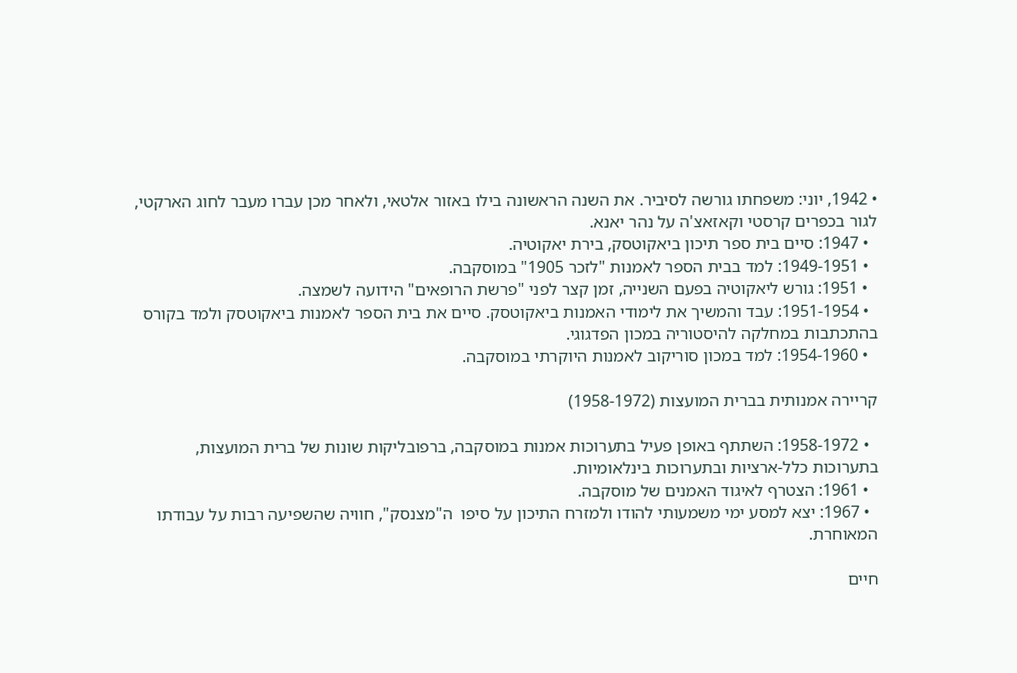• 1942, יוני: משפחתו גורשה לסיביר. את השנה הראשונה בילו באזור אלטאי, ולאחר מכן עברו מעבר לחוג הארקטי, לגור בכפרים קרסטי וקאזאצ'ה על נהר יאנא.
  • 1947: סיים בית ספר תיכון ביאקוטסק, בירת יאקוטיה.
  • 1949-1951: למד בבית הספר לאמנות "לזכר 1905" במוסקבה.
  • 1951: גורש ליאקוטיה בפעם השנייה, זמן קצר לפני "פרשת הרופאים" הידועה לשמצה.
  • 1951-1954: עבד והמשיך את לימודי האמנות ביאקוטסק. סיים את בית הספר לאמנות ביאקוטסק ולמד בקורס בהתכתבות במחלקה להיסטוריה במכון הפדגוגי.
  • 1954-1960: למד במכון סוריקוב לאמנות היוקרתי במוסקבה.

קריירה אמנותית בברית המועצות (1958-1972)

  • 1958-1972: השתתף באופן פעיל בתערוכות אמנות במוסקבה, ברפובליקות שונות של ברית המועצות, בתערוכות כלל-ארציות ובתערוכות בינלאומיות.
  • 1961: הצטרף לאיגוד האמנים של מוסקבה.
  • 1967: יצא למסע ימי משמעותי להודו ולמזרח התיכון על סיפו  ה"מצנסק", חוויה שהשפיעה רבות על עבודתו המאוחרת.

חיים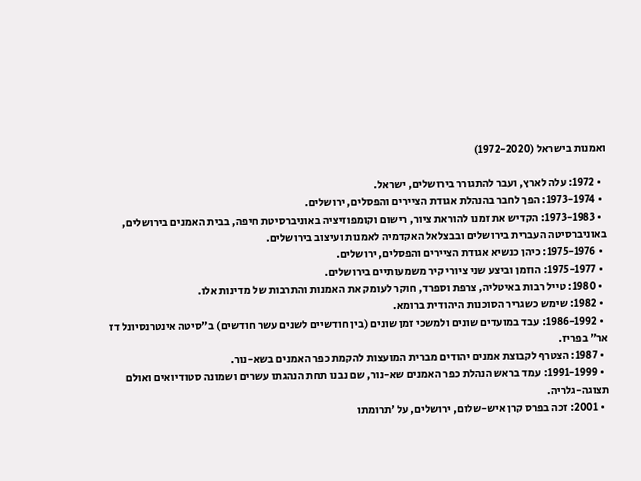ואמנות בישראל (1972-2020)

  • 1972: עלה לארץ, ועבר להתגורר בירושלים, ישראל.
  • 1973-1974: הפך לחבר בהנהלת אגודת הציירים והפסלים, ירושלים.
  • 1973-1983: הקדיש את זמנו להוראת ציור, רישום וקומפוזיציה באוניברסיטת חיפה, בבית האמנים בירושלים, באוניברסיטה העברית בירושלים ובבצלאל האקדמיה לאמנות ועיצוב בירושלים.
  • 1975-1976: כיהן כנשיא אגודת הציירים והפסלים, ירושלים.
  • 1975-1977: הוזמן וביצע שני ציורי קיר משמעותיים בירושלים.
  • 1980: טייל רבות באיטליה, צרפת וספרד, חוקר לעומק את האמנות והתרבות של מדינות אלו.
  • 1982: שימש כשגריר הסוכנות היהודית ברומא.
  • 1986-1992: עבד במועדים שונים ולמשכי זמן שונים (בין חודשיים לשנים עשר חודשים) ב"סיטה אינטרנסיונל דז אר" בפריז.
  • 1987: הצטרף לקבוצת אמנים יהודים מברית המועצות להקמת כפר האמנים בשא-נור.
  • 1991-1999: עמד בראש הנהלת כפר האמנים שא-נור, שם נבנו תחת הנהגתו עשרים ושמונה סטודיואים ואולם תצוגה-גלריה.
  • 2001: זכה בפרס קרן איש-שלום, ירושלים, על 'תרומתו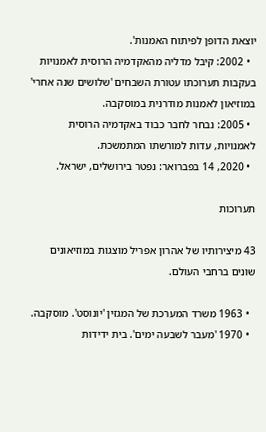יוצאת הדופן לפיתוח האמנות'.
  • 2002: קיבל מדליה מהאקדמיה הרוסית לאמנויות בעקבות תערוכתו עטורת השבחים 'שלושים שנה אחרי' במוזיאון לאמנות מודרנית במוסקבה.
  • 2005: נבחר לחבר כבוד באקדמיה הרוסית לאמנויות, עדות למורשתו המתמשכת.
  • 2020, 14 בפברואר: נפטר בירושלים, ישראל.

תערוכות

43 מיצירותיו של אהרון אפריל מוצגות במוזיאונים שונים ברחבי העולם.

  • 1963 משרד המערכת של המגזין 'יונוסט'. מוסקבה.
  • 1970 'מעבר לשבעה ימים'. בית ידידות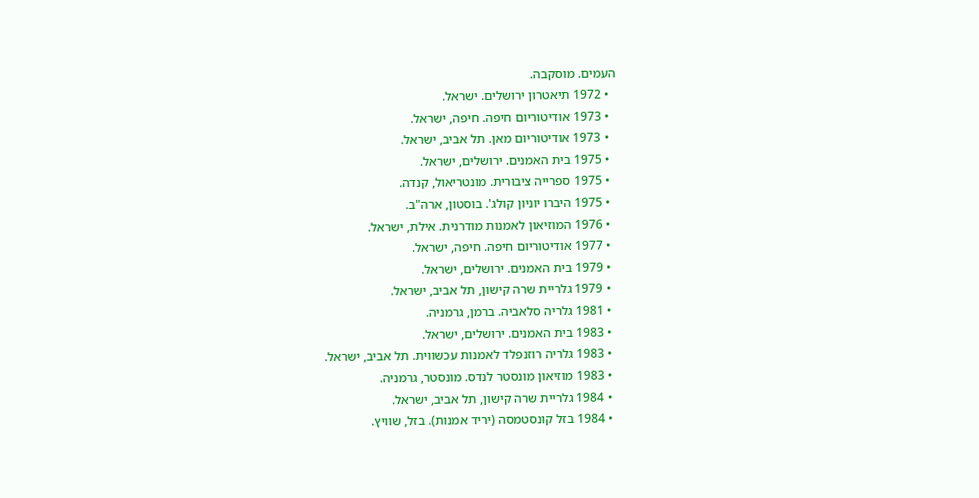העמים. מוסקבה.
  • 1972 תיאטרון ירושלים. ישראל.
  • 1973 אודיטוריום חיפה. חיפה, ישראל.
  • 1973 אודיטוריום מאן. תל אביב, ישראל.
  • 1975 בית האמנים. ירושלים, ישראל.
  • 1975 ספרייה ציבורית. מונטריאול, קנדה.
  • 1975 היברו יוניון קולג'. בוסטון, ארה"ב.
  • 1976 המוזיאון לאמנות מודרנית. אילת, ישראל.
  • 1977 אודיטוריום חיפה. חיפה, ישראל.
  • 1979 בית האמנים. ירושלים, ישראל.
  • 1979 גלריית שרה קישון, תל אביב, ישראל.
  • 1981 גלריה סלאביה. ברמן, גרמניה.
  • 1983 בית האמנים. ירושלים, ישראל.
  • 1983 גלריה רוזנפלד לאמנות עכשווית. תל אביב, ישראל.
  • 1983 מוזיאון מונסטר לנדס. מונסטר, גרמניה.
  • 1984 גלריית שרה קישון, תל אביב, ישראל.
  • 1984 בזל קונסטמסה (יריד אמנות). בזל, שוויץ.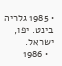• 1985 גלריה בינט. יפו, ישראל.
  • 1986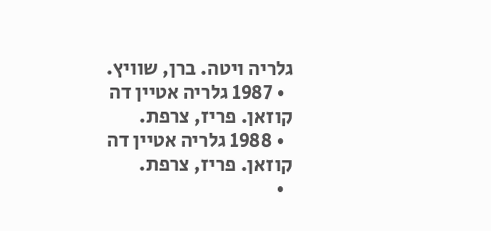גלריה ויטה. ברן, שוויץ.
  • 1987 גלריה אטיין דה קוזאן. פריז, צרפת.
  • 1988 גלריה אטיין דה קוזאן. פריז, צרפת.
  •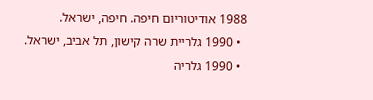1988 אודיטוריום חיפה. חיפה, ישראל.
  • 1990 גלריית שרה קישון, תל אביב, ישראל.
  • 1990 גלריה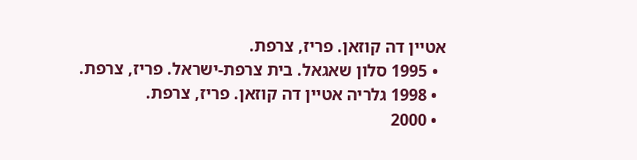אטיין דה קוזאן. פריז, צרפת.
  • 1995 סלון שאגאל. בית צרפת-ישראל. פריז, צרפת.
  • 1998 גלריה אטיין דה קוזאן. פריז, צרפת.
  • 2000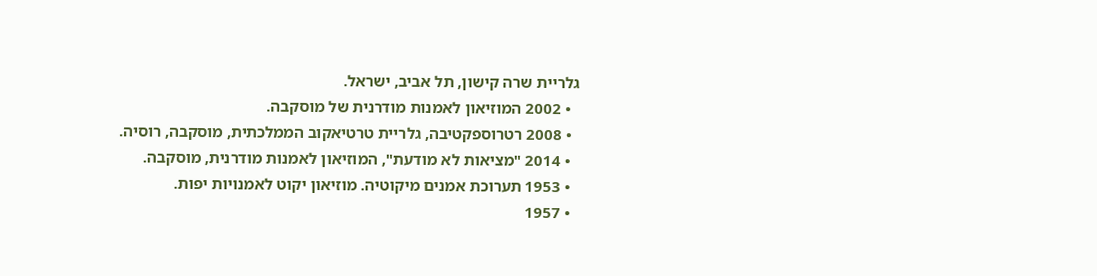גלריית שרה קישון, תל אביב, ישראל.
  • 2002 המוזיאון לאמנות מודרנית של מוסקבה.
  • 2008 רטרוספקטיבה, גלריית טרטיאקוב הממלכתית, מוסקבה, רוסיה.
  • 2014 "מציאות לא מודעת", המוזיאון לאמנות מודרנית, מוסקבה.
  • 1953 תערוכת אמנים מיקוטיה. מוזיאון יקוט לאמנויות יפות.
  • 1957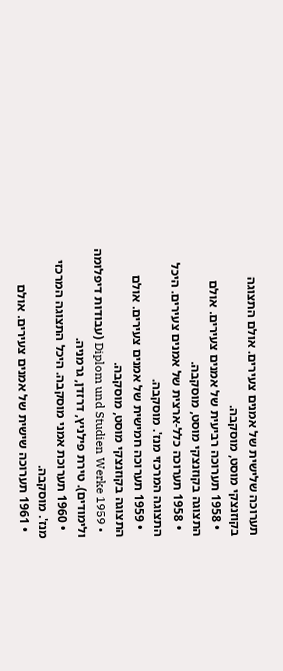תערוכה שלישית של אמנים צעירים. אולם התצוגה בקוזנצקי מוסט, מוסקבה.
  • 1958 תערוכה רביעית של אמנים צעירים. אולם התצוגה בקוזנצקי מוסט, מוסקבה.
  • 1958 תערוכה כלל-ארצית של אמנים צעירים. היכל התצוגה המרכזי מנז'. מוסקבה.
  • 1959 תערוכה חמישית של אמנים צעירים. אולם התצוגה בקוזנצקי מוסט, מוסקבה.
  • 1959 Diplom und Studien Werke (עבודות דיפלומה ולימודים). טירת פילניץ, דרזדן, גרמניה.
  • 1960 תערוכת אמני מוסקבה. היכל התצוגה המרכזי מנז'. מוסקבה.
  • 1961 תערוכה שישית של אמנים צעירים. אולם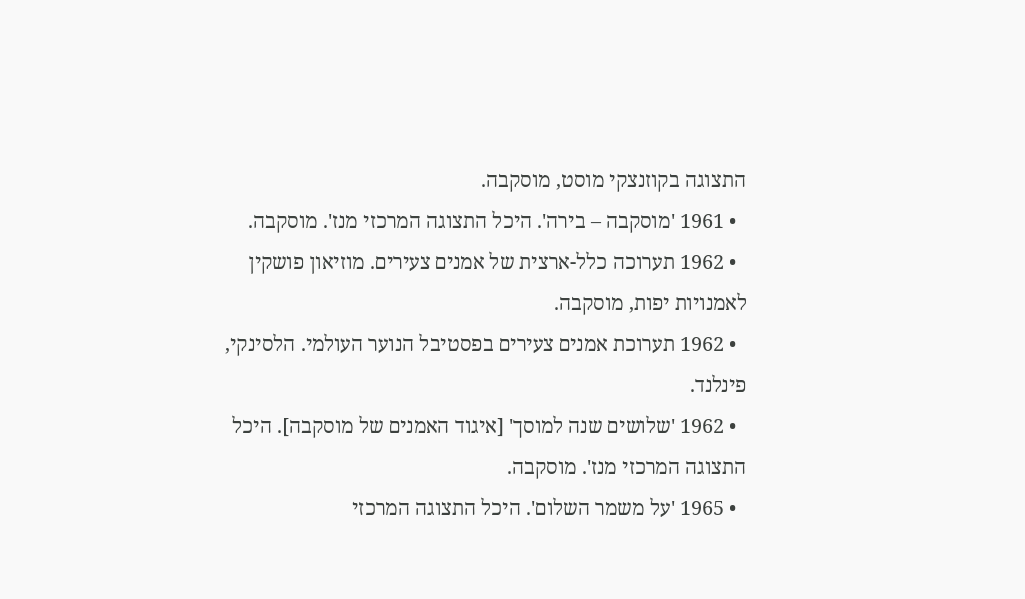התצוגה בקוזנצקי מוסט, מוסקבה.
  • 1961 'מוסקבה – בירה'. היכל התצוגה המרכזי מנז'. מוסקבה.
  • 1962 תערוכה כלל-ארצית של אמנים צעירים. מוזיאון פושקין לאמנויות יפות, מוסקבה.
  • 1962 תערוכת אמנים צעירים בפסטיבל הנוער העולמי. הלסינקי, פינלנד.
  • 1962 'שלושים שנה למוסך' [איגוד האמנים של מוסקבה]. היכל התצוגה המרכזי מנז'. מוסקבה.
  • 1965 'על משמר השלום'. היכל התצוגה המרכזי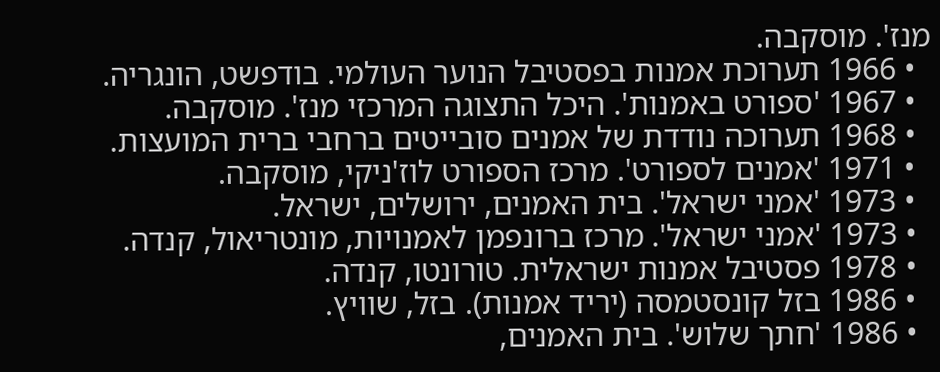מנז'. מוסקבה.
  • 1966 תערוכת אמנות בפסטיבל הנוער העולמי. בודפשט, הונגריה.
  • 1967 'ספורט באמנות'. היכל התצוגה המרכזי מנז'. מוסקבה.
  • 1968 תערוכה נודדת של אמנים סובייטים ברחבי ברית המועצות.
  • 1971 'אמנים לספורט'. מרכז הספורט לוז'ניקי, מוסקבה.
  • 1973 'אמני ישראל'. בית האמנים, ירושלים, ישראל.
  • 1973 'אמני ישראל'. מרכז ברונפמן לאמנויות, מונטריאול, קנדה.
  • 1978 פסטיבל אמנות ישראלית. טורונטו, קנדה.
  • 1986 בזל קונסטמסה (יריד אמנות). בזל, שוויץ.
  • 1986 'חתך שלוש'. בית האמנים,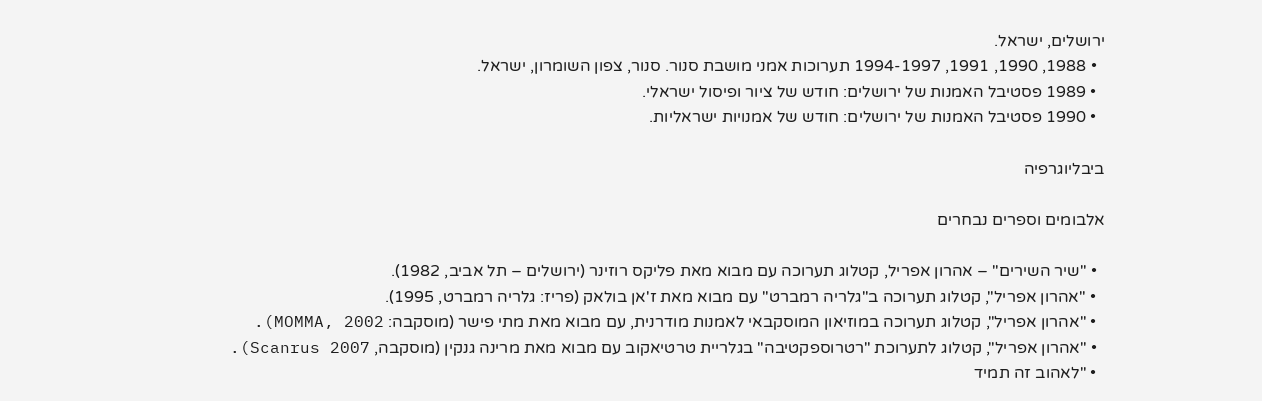ירושלים, ישראל.
  • 1988, 1990, 1991, 1994-1997 תערוכות אמני מושבת סנור. סנור, צפון השומרון, ישראל.
  • 1989 פסטיבל האמנות של ירושלים: חודש של ציור ופיסול ישראלי.
  • 1990 פסטיבל האמנות של ירושלים: חודש של אמנויות ישראליות.

ביבליוגרפיה

אלבומים וספרים נבחרים

  • "שיר השירים" – אהרון אפריל, קטלוג תערוכה עם מבוא מאת פליקס רוזינר (ירושלים – תל אביב, 1982).
  • "אהרון אפריל", קטלוג תערוכה ב"גלריה רמברט" עם מבוא מאת ז'אן בולאק (פריז: גלריה רמברט, 1995).
  • "אהרון אפריל", קטלוג תערוכה במוזיאון המוסקבאי לאמנות מודרנית, עם מבוא מאת מתי פישר (מוסקבה: MOMMA, 2002).
  • "אהרון אפריל", קטלוג לתערוכת "רטרוספקטיבה" בגלריית טרטיאקוב עם מבוא מאת מרינה גנקין (מוסקבה, Scanrus 2007).
  • "לאהוב זה תמיד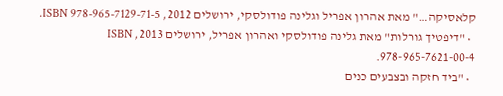קלאסיקה…" מאת אהרון אפריל וגלינה פודולסקי, ירושלים 2012, ISBN 978-965-7129-71-5.
  • "דיפטיך גורלות" מאת גלינה פודולסקי ואהרון אפריל, ירושלים 2013, ISBN 978-965-7621-00-4.
  • "ביד חזקה ובצבעים כנים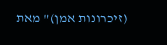(זיכרונות אמן)" מאת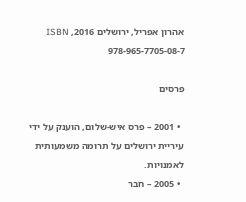אהרון אפריל, ירושלים 2016, ISBN 978-965-7705-08-7

פרסים

  • 2001 – פרס איש-שלום, הוענק על ידי עיריית ירושלים על תרומה משמעותית לאמנויות.
  • 2005 – חבר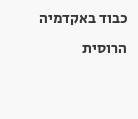כבוד באקדמיה הרוסית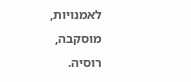לאמנויות, מוסקבה, רוסיה.